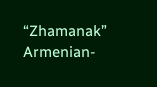“Zhamanak” Armenian-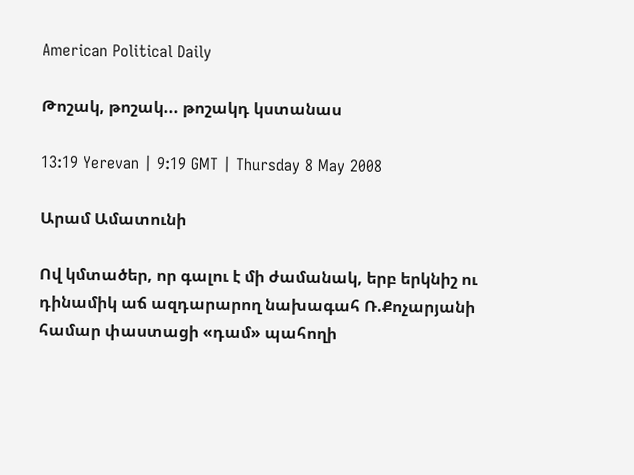American Political Daily

Թոշակ, թոշակ... թոշակդ կստանաս

13:19 Yerevan | 9:19 GMT | Thursday 8 May 2008

Արամ Ամատունի

Ով կմտածեր, որ գալու է մի ժամանակ, երբ երկնիշ ու դինամիկ աճ ազդարարող նախագահ Ռ.Քոչարյանի համար փաստացի «դամ» պահողի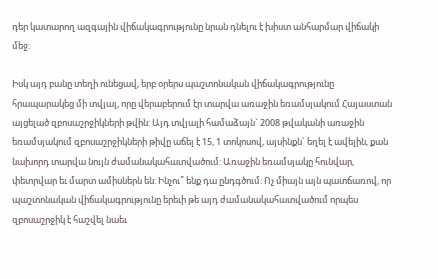դեր կատարող ազգային վիճակագրությունը նրան դնելու է խիստ անհարմար վիճակի մեջ:

Իսկ այդ բանը տեղի ունեցավ, երբ օրերս պաշտոնական վիճակագրությունը հրապարակեց մի տվյալ, որը վերաբերում էր տարվա առաջին եռամսյակում Հայաստան այցելած զբոսաշրջիկների թվին: Այդ տվյալի համաձայն` 2008 թվականի առաջին եռամսյակում զբոսաշրջիկների թիվը աճել է 15, 1 տոկոսով, այսինքն` եղել է ավելին, քան նախորդ տարվա նույն ժամանակահատվածում: Առաջին եռամսյակը հունվար, փետրվար եւ մարտ ամիսներն են: Ինչու՞ ենք դա ընդգծում: Ոչ միայն այն պատճառով, որ պաշտոնական վիճակագրությունը երեւի թե այդ ժամանակահատվածում որպես զբոսաշրջիկ է հաշվել նաեւ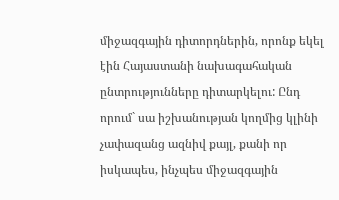միջազգային դիտորդներին, որոնք եկել էին Հայաստանի նախագահական ընտրությունները դիտարկելու: Ընդ որում` սա իշխանության կողմից կլինի չափազանց ազնիվ քայլ, քանի որ իսկապես, ինչպես միջազգային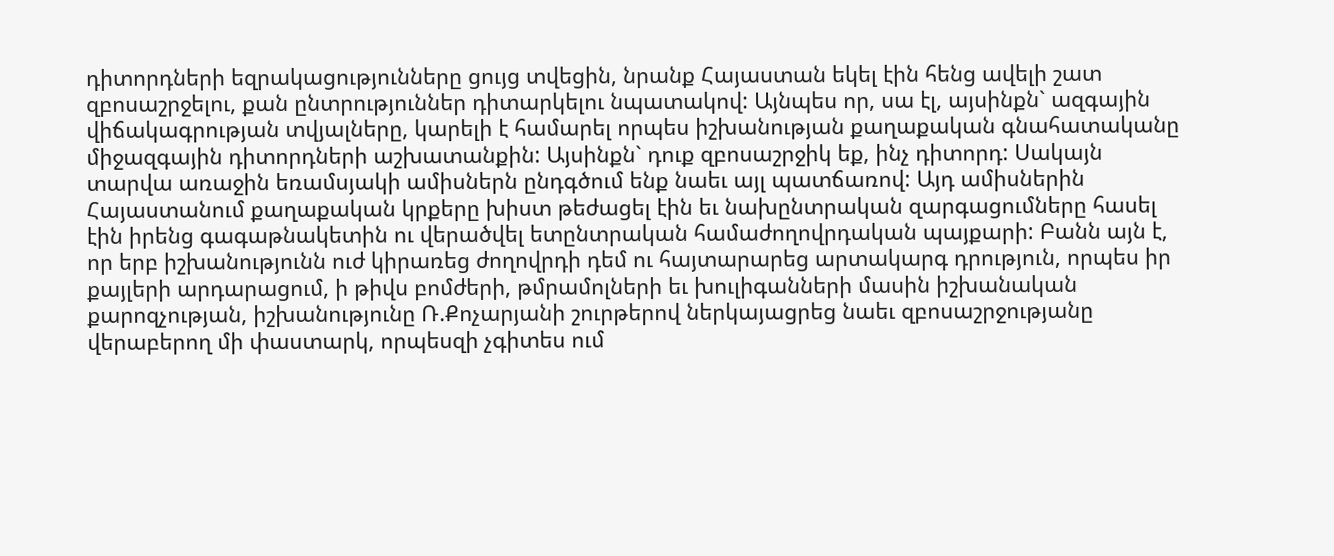դիտորդների եզրակացությունները ցույց տվեցին, նրանք Հայաստան եկել էին հենց ավելի շատ զբոսաշրջելու, քան ընտրություններ դիտարկելու նպատակով: Այնպես որ, սա էլ, այսինքն` ազգային վիճակագրության տվյալները, կարելի է համարել որպես իշխանության քաղաքական գնահատականը միջազգային դիտորդների աշխատանքին: Այսինքն` դուք զբոսաշրջիկ եք, ինչ դիտորդ: Սակայն տարվա առաջին եռամսյակի ամիսներն ընդգծում ենք նաեւ այլ պատճառով: Այդ ամիսներին Հայաստանում քաղաքական կրքերը խիստ թեժացել էին եւ նախընտրական զարգացումները հասել էին իրենց գագաթնակետին ու վերածվել ետընտրական համաժողովրդական պայքարի: Բանն այն է, որ երբ իշխանությունն ուժ կիրառեց ժողովրդի դեմ ու հայտարարեց արտակարգ դրություն, որպես իր քայլերի արդարացում, ի թիվս բոմժերի, թմրամոլների եւ խուլիգանների մասին իշխանական քարոզչության, իշխանությունը Ռ.Քոչարյանի շուրթերով ներկայացրեց նաեւ զբոսաշրջությանը վերաբերող մի փաստարկ, որպեսզի չգիտես ում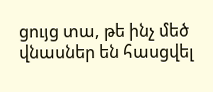ցույց տա, թե ինչ մեծ վնասներ են հասցվել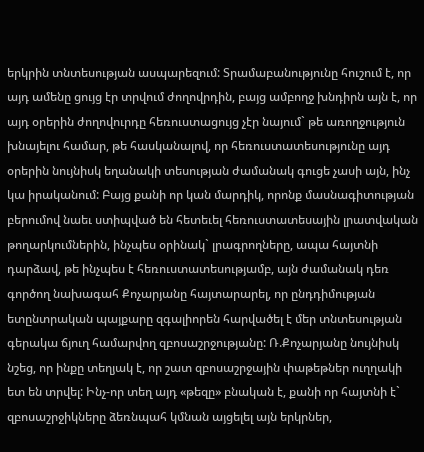երկրին տնտեսության ասպարեզում: Տրամաբանությունը հուշում է, որ այդ ամենը ցույց էր տրվում ժողովրդին, բայց ամբողջ խնդիրն այն է, որ այդ օրերին ժողովուրդը հեռուստացույց չէր նայում` թե առողջություն խնայելու համար, թե հասկանալով, որ հեռուստատեսությունը այդ օրերին նույնիսկ եղանակի տեսության ժամանակ գուցե չասի այն, ինչ կա իրականում: Բայց քանի որ կան մարդիկ, որոնք մասնագիտության բերումով նաեւ ստիպված են հետեւել հեռուստատեսային լրատվական թողարկումներին, ինչպես օրինակ` լրագրողները, ապա հայտնի դարձավ, թե ինչպես է հեռուստատեսությամբ, այն ժամանակ դեռ գործող նախագահ Քոչարյանը հայտարարել, որ ընդդիմության ետընտրական պայքարը զգալիորեն հարվածել է մեր տնտեսության գերակա ճյուղ համարվող զբոսաշրջությանը: Ռ.Քոչարյանը նույնիսկ նշեց, որ ինքը տեղյակ է, որ շատ զբոսաշրջային փաթեթներ ուղղակի ետ են տրվել: Ինչ-որ տեղ այդ «թեզը» բնական է, քանի որ հայտնի է` զբոսաշրջիկները ձեռնպահ կմնան այցելել այն երկրներ,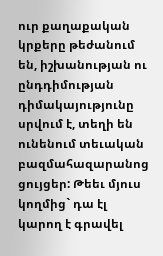ուր քաղաքական կրքերը թեժանում են, իշխանության ու ընդդիմության դիմակայությունը սրվում է, տեղի են ունենում տեւական բազմահազարանոց ցույցեր: Թեեւ մյուս կողմից` դա էլ կարող է գրավել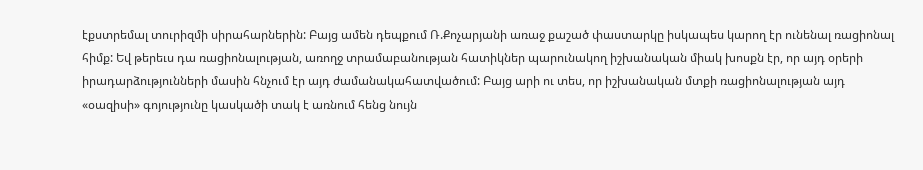էքստրեմալ տուրիզմի սիրահարներին: Բայց ամեն դեպքում Ռ.Քոչարյանի առաջ քաշած փաստարկը իսկապես կարող էր ունենալ ռացիոնալ հիմք: Եվ թերեւս դա ռացիոնալության, առողջ տրամաբանության հատիկներ պարունակող իշխանական միակ խոսքն էր, որ այդ օրերի իրադարձությունների մասին հնչում էր այդ ժամանակահատվածում: Բայց արի ու տես, որ իշխանական մտքի ռացիոնալության այդ «օազիսի» գոյությունը կասկածի տակ է առնում հենց նույն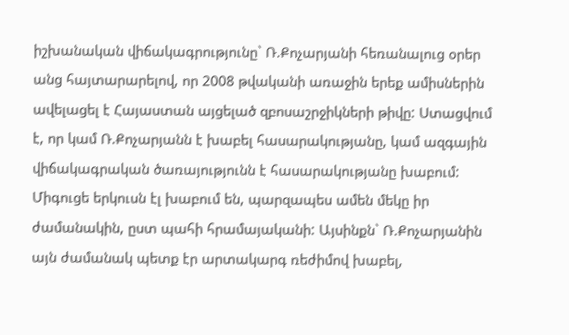իշխանական վիճակագրությունը` Ռ.Քոչարյանի հեռանալուց օրեր անց հայտարարելով, որ 2008 թվականի առաջին երեք ամիսներին ավելացել է Հայաստան այցելած զբոսաշրջիկների թիվը: Ստացվում է, որ կամ Ռ.Քոչարյանն է խաբել հասարակությանը, կամ ազգային վիճակագրական ծառայությունն է հասարակությանը խաբում: Միգուցե երկուսն էլ խաբում են, պարզապես ամեն մեկը իր ժամանակին, ըստ պահի հրամայականի: Այսինքն` Ռ.Քոչարյանին այն ժամանակ պետք էր արտակարգ ռեժիմով խաբել,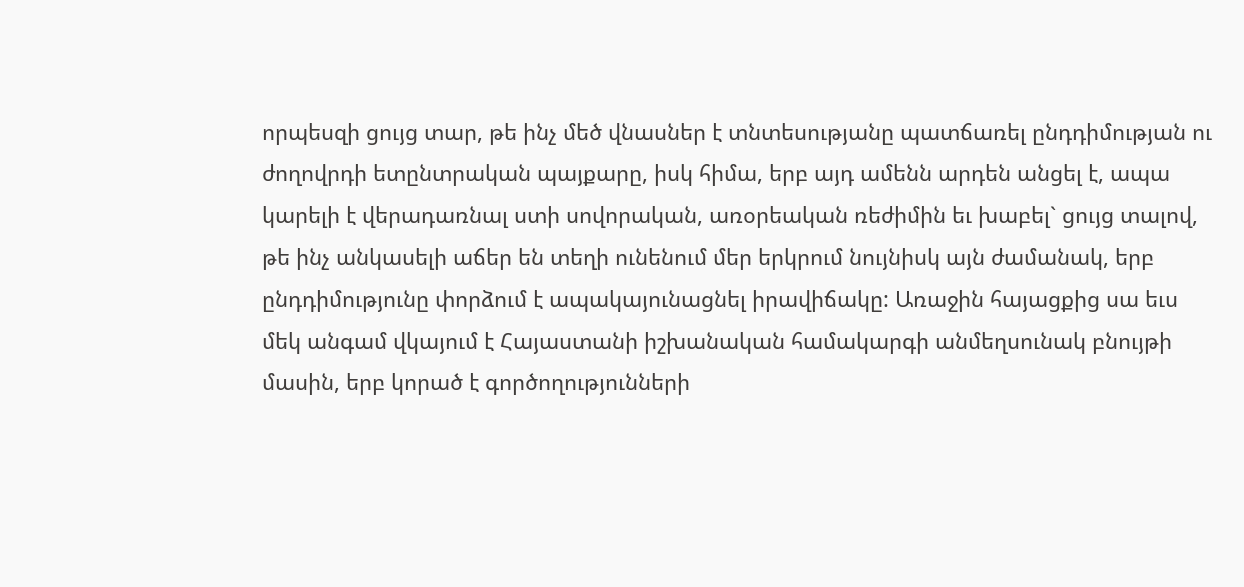որպեսզի ցույց տար, թե ինչ մեծ վնասներ է տնտեսությանը պատճառել ընդդիմության ու ժողովրդի ետընտրական պայքարը, իսկ հիմա, երբ այդ ամենն արդեն անցել է, ապա կարելի է վերադառնալ ստի սովորական, առօրեական ռեժիմին եւ խաբել` ցույց տալով, թե ինչ անկասելի աճեր են տեղի ունենում մեր երկրում նույնիսկ այն ժամանակ, երբ ընդդիմությունը փորձում է ապակայունացնել իրավիճակը: Առաջին հայացքից սա եւս մեկ անգամ վկայում է Հայաստանի իշխանական համակարգի անմեղսունակ բնույթի մասին, երբ կորած է գործողությունների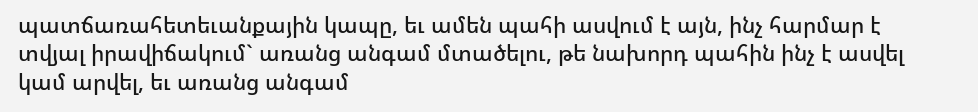պատճառահետեւանքային կապը, եւ ամեն պահի ասվում է այն, ինչ հարմար է տվյալ իրավիճակում` առանց անգամ մտածելու, թե նախորդ պահին ինչ է ասվել կամ արվել, եւ առանց անգամ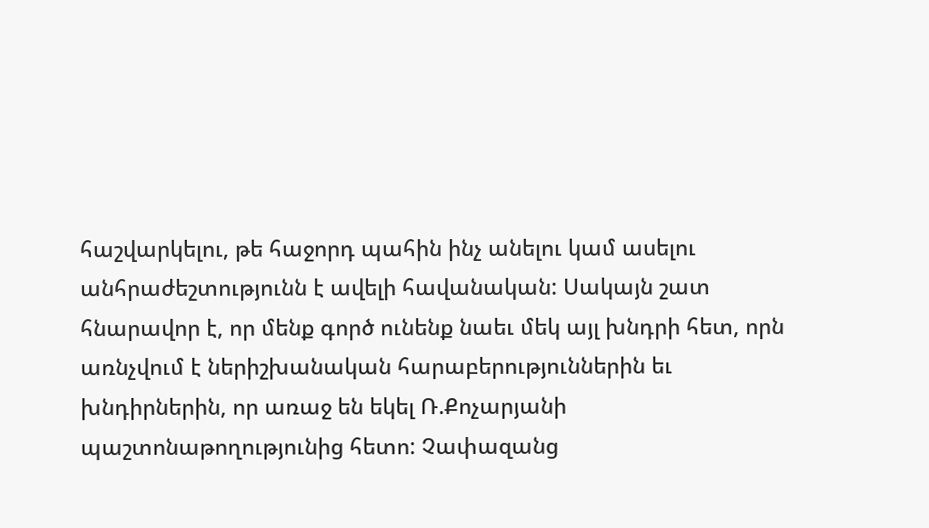հաշվարկելու, թե հաջորդ պահին ինչ անելու կամ ասելու անհրաժեշտությունն է ավելի հավանական: Սակայն շատ հնարավոր է, որ մենք գործ ունենք նաեւ մեկ այլ խնդրի հետ, որն առնչվում է ներիշխանական հարաբերություններին եւ խնդիրներին, որ առաջ են եկել Ռ.Քոչարյանի պաշտոնաթողությունից հետո: Չափազանց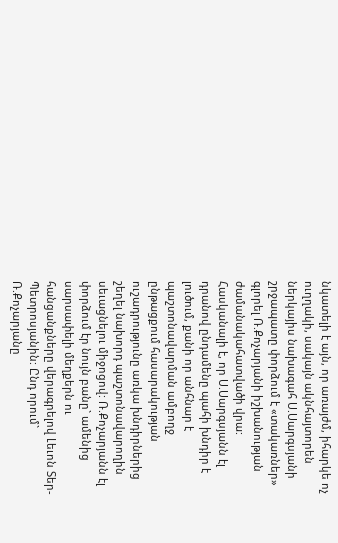նկատելի է այն, որ առայժմ, իհարկե ոչ ուղղակի, սակայն ակնհայտորեն ներկայիս նախագահ Ս.Սարգսյանի շրջապատը փորձում է «տակառներ» գլորել Ռ.Քոչարյանի իշխանության ժամանակահատվածի վրա: Հասկանալի է, որ Ս.Սարգսյանն էլ դրանով ընդամենը պահի խնդիր է լուծում, քանի որ անհնար է պաշտոնավարման ամբողջ ընթացքում հասարակության ուշադրությունը առկա խնդիրներից շեղել նախորդ պաշտոնավարողին սեւացնելու միջոցով: Ռ.Քոչարյանն էլ փորձում էր նույն բանը` ամենից սարսափելի մեղքերն ու հանցանքները վերագրելով Լեւոն Տեր-Պետրոսյանին: Ընդ որում` Ռ.Քոչարյանը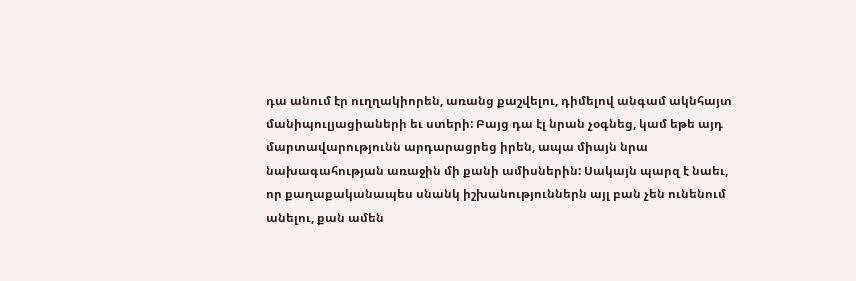դա անում էր ուղղակիորեն, առանց քաշվելու, դիմելով անգամ ակնհայտ մանիպուլյացիաների եւ ստերի: Բայց դա էլ նրան չօգնեց, կամ եթե այդ մարտավարությունն արդարացրեց իրեն, ապա միայն նրա նախագահության առաջին մի քանի ամիսներին: Սակայն պարզ է նաեւ, որ քաղաքականապես սնանկ իշխանություններն այլ բան չեն ունենում անելու, քան ամեն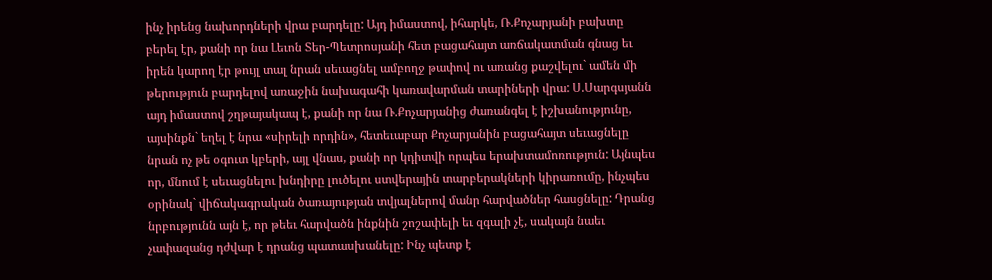ինչ իրենց նախորդների վրա բարդելը: Այդ իմաստով, իհարկե, Ռ.Քոչարյանի բախտը բերել էր, քանի որ նա Լեւոն Տեր-Պետրոսյանի հետ բացահայտ առճակատման գնաց եւ իրեն կարող էր թույլ տալ նրան սեւացնել ամբողջ թափով ու առանց քաշվելու` ամեն մի թերություն բարդելով առաջին նախագահի կառավարման տարիների վրա: Ս.Սարգսյանն այդ իմաստով շղթայակապ է, քանի որ նա Ռ.Քոչարյանից ժառանգել է իշխանությունը, այսինքն` եղել է նրա «սիրելի որդին», հետեւաբար Քոչարյանին բացահայտ սեւացնելը նրան ոչ թե օգուտ կբերի, այլ վնաս, քանի որ կդիտվի որպես երախտամոռություն: Այնպես որ, մնում է սեւացնելու խնդիրը լուծելու ստվերային տարբերակների կիրառումը, ինչպես օրինակ` վիճակագրական ծառայության տվյալներով մանր հարվածներ հասցնելը: Դրանց նրբությունն այն է, որ թեեւ հարվածն ինքնին շոշափելի եւ զգալի չէ, սակայն նաեւ չափազանց դժվար է դրանց պատասխանելը: Ինչ պետք է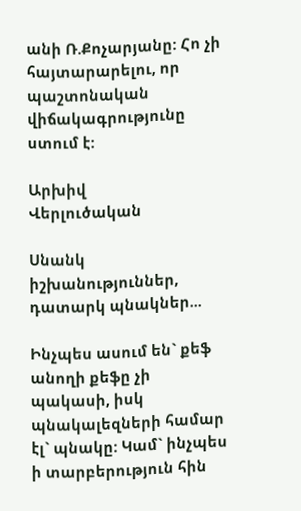անի Ռ.Քոչարյանը: Հո չի հայտարարելու, որ պաշտոնական վիճակագրությունը ստում է:

Արխիվ
Վերլուծական

Սնանկ իշխանություններ, դատարկ պնակներ...

Ինչպես ասում են` քեֆ անողի քեֆը չի պակասի, իսկ պնակալեզների համար էլ` պնակը: Կամ` ինչպես ի տարբերություն հին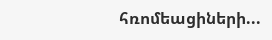հռոմեացիների...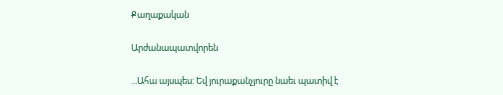Քաղաքական

Արժանապատվորեն

...Ահա այսպես: Եվ յուրաքանչյուրը նաեւ պատիվ է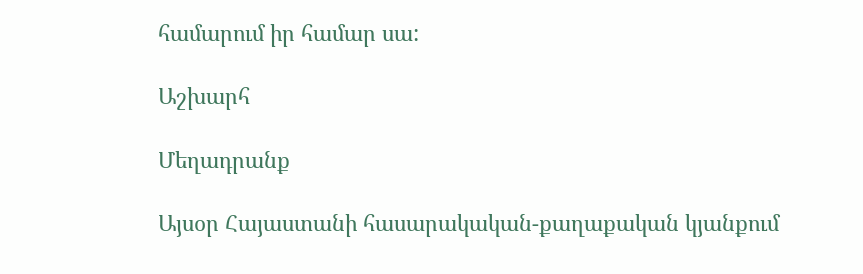համարում իր համար սա:

Աշխարհ

Մեղադրանք

Այսօր Հայաստանի հասարակական-քաղաքական կյանքում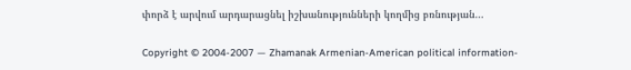փորձ է արվում արդարացնել իշխանությունների կողմից բռնության...

Copyright © 2004-2007 — Zhamanak Armenian-American political information-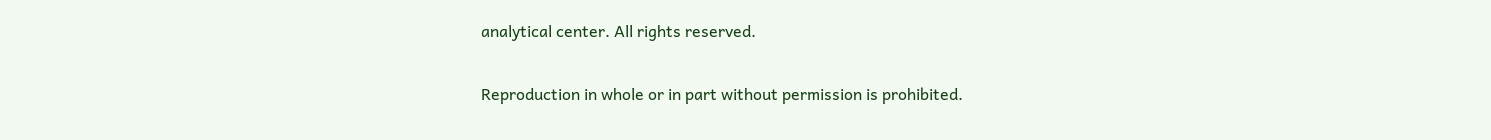analytical center. All rights reserved.

Reproduction in whole or in part without permission is prohibited.